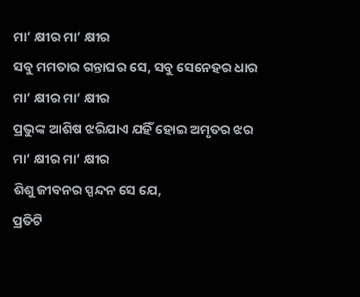ମା’ କ୍ଷୀର ମା’ କ୍ଷୀର
ସବୁ ମମତାର ଗନ୍ତାଘର ସେ, ସବୁ ସେନେହର ଧାର
ମା’ କ୍ଷୀର ମା’ କ୍ଷୀର
ପ୍ରଭୁଙ୍କ ଆଶିଷ ଝରିଯାଏ ଯହିଁ ହୋଇ ଅମୃତର ଝର
ମା’ କ୍ଷୀର ମା’ କ୍ଷୀର
ଶିଶୁ ଜୀବନର ସ୍ପନ୍ଦନ ସେ ଯେ,
ପ୍ରତିଟି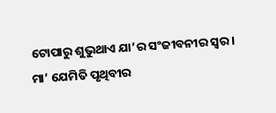ଟୋପାରୁ ଶୁଭୁଥାଏ ଯା’ର ସଂଜୀବନୀର ସ୍ବର।
ମା’ ଯେମିତି ପୃଥିବୀର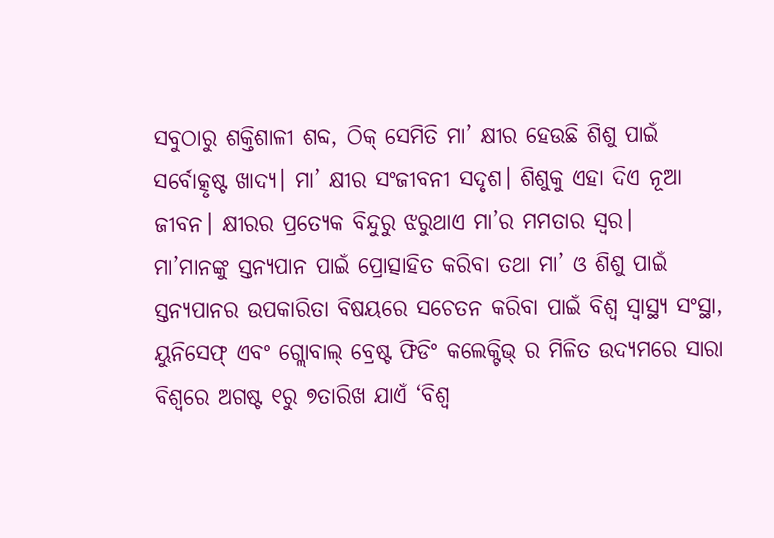ସବୁଠାରୁ ଶକ୍ତିଶାଳୀ ଶବ୍ଦ, ଠିକ୍ ସେମିତି ମା’ କ୍ଷୀର ହେଉଛି ଶିଶୁ ପାଇଁ ସର୍ବୋତ୍କୃଷ୍ଟ ଖାଦ୍ୟ। ମା’ କ୍ଷୀର ସଂଜୀବନୀ ସଦୃଶ। ଶିଶୁକୁ ଏହା ଦିଏ ନୂଆ ଜୀବନ। କ୍ଷୀରର ପ୍ରତ୍ୟେକ ବିନ୍ଦୁରୁ ଝରୁଥାଏ ମା’ର ମମତାର ସ୍ବର।
ମା’ମାନଙ୍କୁ ସ୍ତନ୍ୟପାନ ପାଇଁ ପ୍ରୋତ୍ସାହିତ କରିବା ତଥା ମା’ ଓ ଶିଶୁ ପାଇଁ ସ୍ତନ୍ୟପାନର ଉପକାରିତା ବିଷୟରେ ସଚେତନ କରିବା ପାଇଁ ବିଶ୍ୱ ସ୍ବାସ୍ଥ୍ୟ ସଂସ୍ଥା, ୟୁନିସେଫ୍ ଏବଂ ଗ୍ଲୋବାଲ୍ ବ୍ରେଷ୍ଟ ଫିଡିଂ କଲେକ୍ଟିଭ୍ ର ମିଳିତ ଉଦ୍ୟମରେ ସାରା ବିଶ୍ୱରେ ଅଗଷ୍ଟ ୧ରୁ ୭ତାରିଖ ଯାଏଁ ‘ବିଶ୍ୱ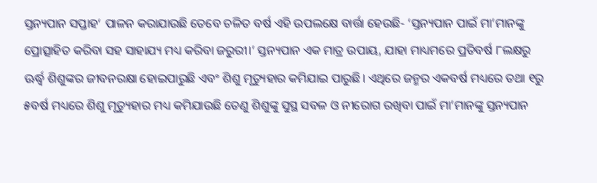ସ୍ତନ୍ୟପାନ ସପ୍ତାହ‘ ପାଳନ କରାଯାଉଛି ତେବେ ଚଳିତ ବର୍ଷ ଏହି ଉପଲକ୍ଷେ ବାର୍ତ୍ତା ହେଉଛି- ‘ସ୍ତନ୍ୟପାନ ପାଇଁ ମା’ମାନଙ୍କୁ ପ୍ରୋତ୍ସାହିତ କରିବା ସହ ସାହାଯ୍ୟ ମଧ୍ୟ କରିବା ଜରୁରୀ।’ ସ୍ତନ୍ୟପାନ ଏକ ମାତ୍ର ଉପାୟ, ଯାହା ମାଧ୍ୟମରେ ପ୍ରତିବର୍ଷ ୮ଲକ୍ଷରୁ ଊର୍ଦ୍ଧ୍ୱ ଶିଶୁଙ୍କର ଜୀବନରକ୍ଷା ହୋଇପାରୁଛି ଏବଂ ଶିଶୁ ମୃତ୍ୟୁହାର କମିଯାଇ ପାରୁଛି। ଏଥିରେ ଜନ୍ମର ଏକବର୍ଷ ମଧ୍ୟରେ ତଥା ୧ରୁ ୫ବର୍ଷ ମଧ୍ୟରେ ଶିଶୁ ମୃତ୍ୟୁହାର ମଧ୍ୟ କମିଯାଉଛି ତେଣୁ ଶିଶୁଙ୍କୁ ସୁସ୍ଥ ସବଳ ଓ ନୀରୋଗ ରଖିବା ପାଇଁ ମା’ମାନଙ୍କୁ ସ୍ତନ୍ୟପାନ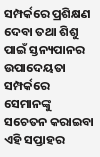ସମ୍ପର୍କରେ ପ୍ରଶିକ୍ଷଣ ଦେବା ତଥା ଶିଶୁ ପାଇଁ ସ୍ତନ୍ୟପାନର ଉପାଦେୟତା ସମ୍ପର୍କରେ ସେମାନଙ୍କୁ ସଚେତନ କରାଇବା ଏହି ସପ୍ତାହର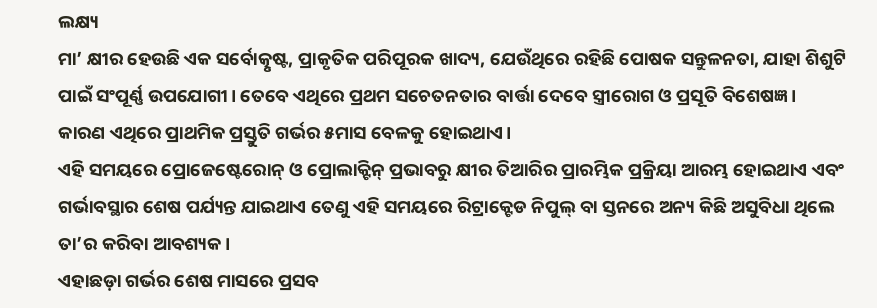ଲକ୍ଷ୍ୟ
ମା’ କ୍ଷୀର ହେଉଛି ଏକ ସର୍ବୋତ୍କୃଷ୍ଟ, ପ୍ରାକୃତିକ ପରିପୂରକ ଖାଦ୍ୟ, ଯେଉଁଥିରେ ରହିଛି ପୋଷକ ସନ୍ତୁଳନତା, ଯାହା ଶିଶୁଟି ପାଇଁ ସଂପୂର୍ଣ୍ଣ ଉପଯୋଗୀ। ତେବେ ଏଥିରେ ପ୍ରଥମ ସଚେତନତାର ବାର୍ତ୍ତା ଦେବେ ସ୍ତ୍ରୀରୋଗ ଓ ପ୍ରସୂତି ବିଶେଷଜ୍ଞ।
କାରଣ ଏଥିରେ ପ୍ରାଥମିକ ପ୍ରସ୍ତୁତି ଗର୍ଭର ୫ମାସ ବେଳକୁ ହୋଇଥାଏ।
ଏହି ସମୟରେ ପ୍ରୋଜେଷ୍ଟେରୋନ୍ ଓ ପ୍ରୋଲାକ୍ଟିନ୍ ପ୍ରଭାବରୁ କ୍ଷୀର ତିଆରିର ପ୍ରାରମ୍ଭିକ ପ୍ରକ୍ରିୟା ଆରମ୍ଭ ହୋଇଥାଏ ଏବଂ ଗର୍ଭାବସ୍ଥାର ଶେଷ ପର୍ଯ୍ୟନ୍ତ ଯାଇଥାଏ ତେଣୁ ଏହି ସମୟରେ ରିଟ୍ରାକ୍ଟେଡ ନିପୁଲ୍ ବା ସ୍ତନରେ ଅନ୍ୟ କିଛି ଅସୁବିଧା ଥିଲେ ତା’ର କରିବା ଆବଶ୍ୟକ।
ଏହାଛଡ଼ା ଗର୍ଭର ଶେଷ ମାସରେ ପ୍ରସବ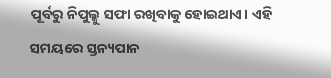ପୂର୍ବରୁ ନିପୁଲ୍କୁ ସଫା ରଖିବାକୁ ହୋଇଥାଏ। ଏହି ସମୟରେ ସ୍ତନ୍ୟପାନ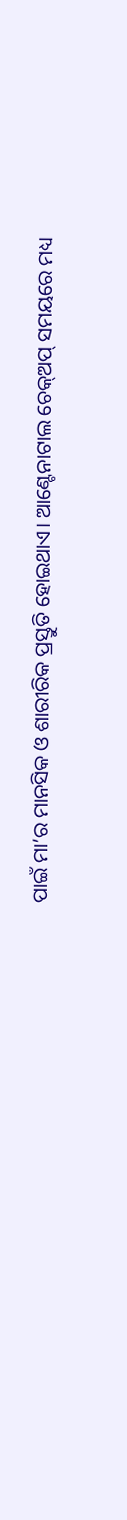ପାଇଁ ମା’ର ମାନସିକ ଓ ଶାରୀରିକ ପ୍ରସ୍ତୁତି ହୋଇଥାଏ। ଆଣ୍ଟେନାଟାଲ ଚେକ୍ଅପ୍ ସମୟରେ ମଧ୍ୟ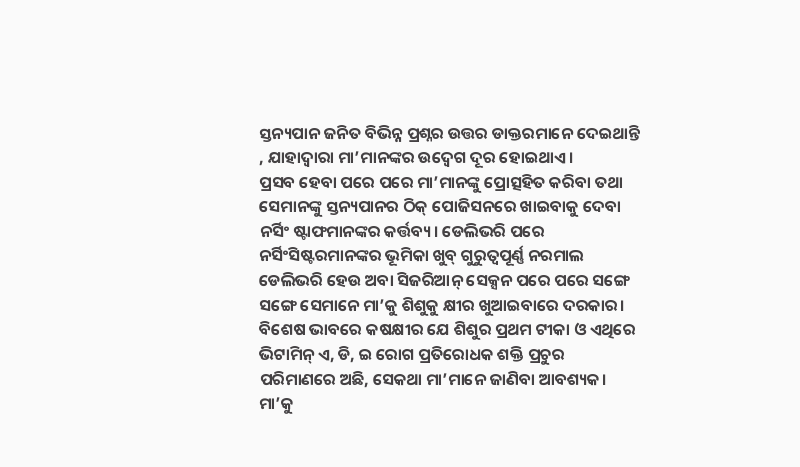ସ୍ତନ୍ୟପାନ ଜନିତ ବିଭିନ୍ନ ପ୍ରଶ୍ନର ଉତ୍ତର ଡାକ୍ତରମାନେ ଦେଇଥାନ୍ତି , ଯାହାଦ୍ୱାରା ମା’ମାନଙ୍କର ଉଦ୍ବେଗ ଦୂର ହୋଇଥାଏ।
ପ୍ରସବ ହେବା ପରେ ପରେ ମା’ମାନଙ୍କୁ ପ୍ରୋତ୍ସହିତ କରିବା ତଥା ସେମାନଙ୍କୁ ସ୍ତନ୍ୟପାନର ଠିକ୍ ପୋଜିସନରେ ଖାଇବାକୁ ଦେବା ନର୍ସିଂ ଷ୍ଟାଫମାନଙ୍କର କର୍ତ୍ତବ୍ୟ। ଡେଲିଭରି ପରେ ନର୍ସିଂସିଷ୍ଟରମାନଙ୍କର ଭୂମିକା ଖୁବ୍ ଗୁରୁତ୍ୱପୂର୍ଣ୍ଣ ନରମାଲ ଡେଲିଭରି ହେଉ ଅବା ସିଜରିଆନ୍ ସେକ୍ସନ ପରେ ପରେ ସଙ୍ଗେ ସଙ୍ଗେ ସେମାନେ ମା’କୁ ଶିଶୁକୁ କ୍ଷୀର ଖୁଆଇବାରେ ଦରକାର। ବିଶେଷ ଭାବରେ କଷକ୍ଷୀର ଯେ ଶିଶୁର ପ୍ରଥମ ଟୀକା ଓ ଏଥିରେ ଭିଟାମିନ୍ ଏ, ଡି, ଇ ରୋଗ ପ୍ରତିରୋଧକ ଶକ୍ତି ପ୍ରଚୁର ପରିମାଣରେ ଅଛି, ସେକଥା ମା’ମାନେ ଜାଣିବା ଆବଶ୍ୟକ।
ମା’କୁ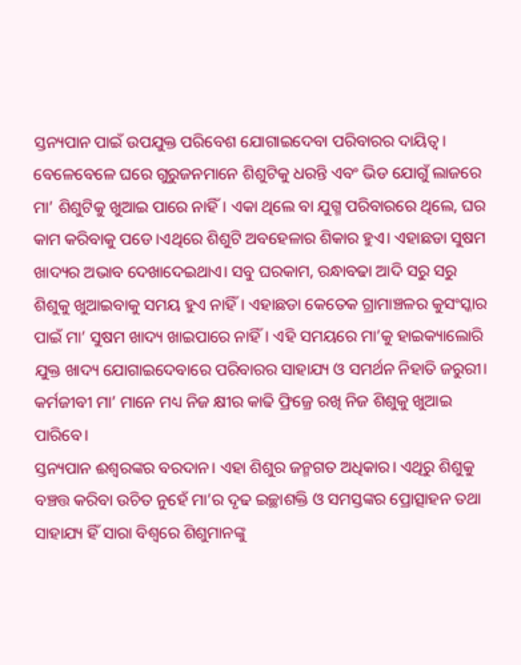ସ୍ତନ୍ୟପାନ ପାଇଁ ଉପଯୁକ୍ତ ପରିବେଶ ଯୋଗାଇଦେବା ପରିବାରର ଦାୟିତ୍ୱ। ବେଳେବେଳେ ଘରେ ଗୁରୁଜନମାନେ ଶିଶୁଟିକୁ ଧରନ୍ତି ଏବଂ ଭିଡ ଯୋଗୁଁ ଲାଜରେ ମା’ ଶିଶୁଟିକୁ ଖୁଆଇ ପାରେ ନାହିଁ। ଏକା ଥିଲେ ବା ଯୁଗ୍ମ ପରିବାରରେ ଥିଲେ, ଘର କାମ କରିବାକୁ ପଡେ।ଏଥିରେ ଶିଶୁଟି ଅବହେଳାର ଶିକାର ହୁଏ। ଏହାଛଡା ସୁଷମ ଖାଦ୍ୟର ଅଭାବ ଦେଖାଦେଇଥାଏ। ସବୁ ଘରକାମ, ରନ୍ଧାବଢା ଆଦି ସରୁ ସରୁ ଶିଶୁକୁ ଖୁଆଇବାକୁ ସମୟ ହୁଏ ନାହିଁ। ଏହାଛଡା କେତେକ ଗ୍ରାମାଞ୍ଚଳର କୁସଂସ୍କାର ପାଇଁ ମା’ ସୁଷମ ଖାଦ୍ୟ ଖାଇପାରେ ନାହିଁ। ଏହି ସମୟରେ ମା’କୁ ହାଇକ୍ୟାଲୋରି ଯୁକ୍ତ ଖାଦ୍ୟ ଯୋଗାଇଦେବାରେ ପରିବାରର ସାହାଯ୍ୟ ଓ ସମର୍ଥନ ନିହାତି ଜରୁରୀ। କର୍ମଜୀବୀ ମା’ ମାନେ ମଧ୍ୟ ନିଜ କ୍ଷୀର କାଢି ଫ୍ରିଜ୍ରେ ରଖି ନିଜ ଶିଶୁକୁ ଖୁଆଇ ପାରିବେ।
ସ୍ତନ୍ୟପାନ ଈଶ୍ୱରଙ୍କର ବରଦାନ। ଏହା ଶିଶୁର ଜନ୍ମଗତ ଅଧିକାର। ଏଥିରୁ ଶିଶୁକୁ ବଞ୍ଚତ୍ତ କରିବା ଉଚିତ ନୁହେଁ ମା’ର ଦୃଢ ଇଚ୍ଛାଶକ୍ତି ଓ ସମସ୍ତଙ୍କର ପ୍ରୋତ୍ସାହନ ତଥା ସାହାଯ୍ୟ ହିଁ ସାରା ବିଶ୍ୱରେ ଶିଶୁମାନଙ୍କୁ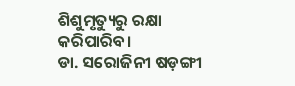ଶିଶୁମୃତ୍ୟୁରୁ ରକ୍ଷା କରିପାରିବ।
ଡା. ସରୋଜିନୀ ଷଡ଼ଙ୍ଗୀ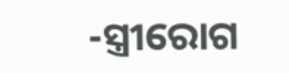-ସ୍ତ୍ରୀରୋଗ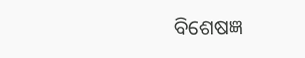ବିଶେଷଜ୍ଞ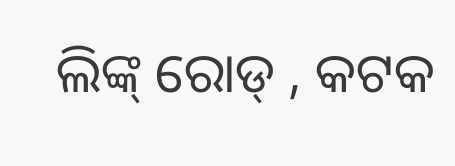ଲିଙ୍କ୍ ରୋଡ୍ , କଟକ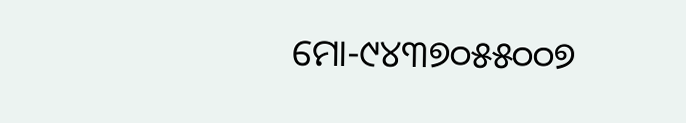ମୋ-୯୪୩୭୦୫୫୦୦୭